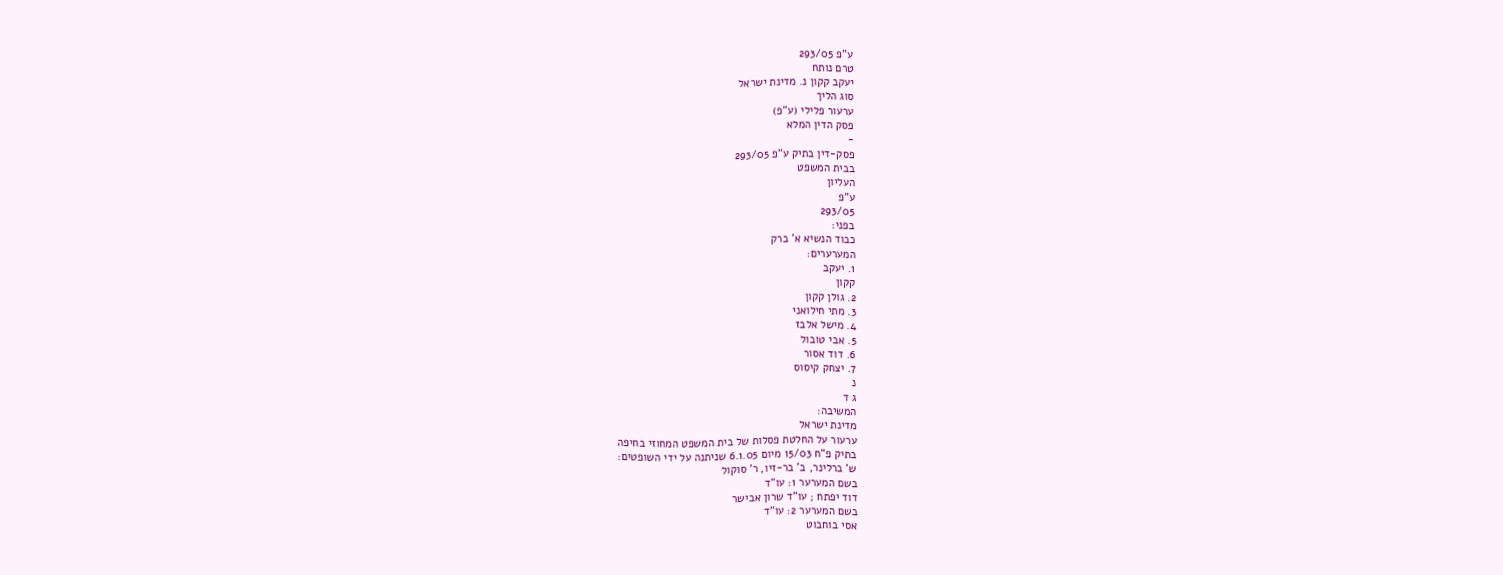ע"פ 293/05
טרם נותח
יעקב קקון נ. מדינת ישראל
סוג הליך
ערעור פלילי (ע"פ)
פסק הדין המלא
-
פסק-דין בתיק ע"פ 293/05
בבית המשפט
העליון
ע"פ
293/05
בפני:
כבוד הנשיא א' ברק
המערערים:
1. יעקב
קקון
2. גולן קקון
3. מתי חילואני
4. מישל אלבז
5. אבי טובול
6. דוד אסור
7. יצחק קיסוס
נ
ג ד
המשיבה:
מדינת ישראל
ערעור על החלטת פסלות של בית המשפט המחוזי בחיפה
בתיק פ"ח 15/03 מיום 6.1.05 שניתנה על ידי השופטים:
ש' ברלינר, ב' בר-זיו, ר' סוקול
בשם המערער 1: עו"ד
דוד יפתח ; עו"ד שרון אבישר
בשם המערער 2: עו"ד
אסי בוחבוט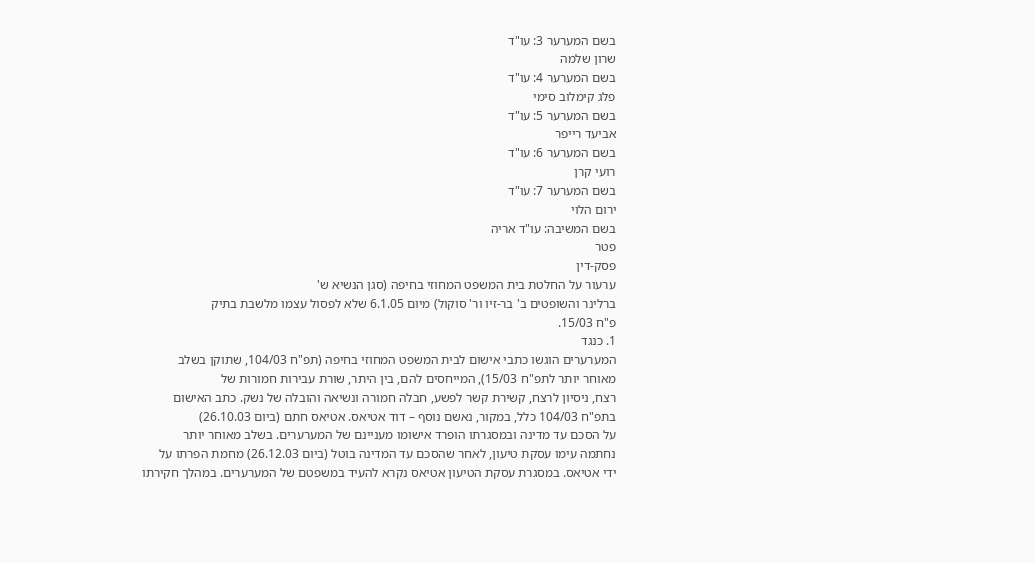בשם המערער 3: עו"ד
שרון שלמה
בשם המערער 4: עו"ד
פלג קימלוב סימי
בשם המערער 5: עו"ד
אביעד רייפר
בשם המערער 6: עו"ד
רועי קרן
בשם המערער 7: עו"ד
ירום הלוי
בשם המשיבה: עו"ד אריה
פטר
פסק-דין
ערעור על החלטת בית המשפט המחוזי בחיפה (סגן הנשיא ש'
ברלינר והשופטים ב' בר-זיו ור' סוקול) מיום 6.1.05 שלא לפסול עצמו מלשבת בתיק
פ"ח 15/03.
1. כנגד
המערערים הוגשו כתבי אישום לבית המשפט המחוזי בחיפה (תפ"ח 104/03, שתוקן בשלב
מאוחר יותר לתפ"ח 15/03), המייחסים להם, בין היתר, שורת עבירות חמורות של
רצח, ניסיון לרצח, קשירת קשר לפשע, חבלה חמורה ונשיאה והובלה של נשק. כתב האישום
בתפ"ח 104/03 כלל, במקור, נאשם נוסף – דוד אטיאס. אטיאס חתם (ביום 26.10.03)
על הסכם עד מדינה ובמסגרתו הופרד אישומו מעניינם של המערערים. בשלב מאוחר יותר
נחתמה עימו עסקת טיעון, לאחר שהסכם עד המדינה בוטל (ביום 26.12.03) מחמת הפרתו על
ידי אטיאס. במסגרת עסקת הטיעון אטיאס נקרא להעיד במשפטם של המערערים. במהלך חקירתו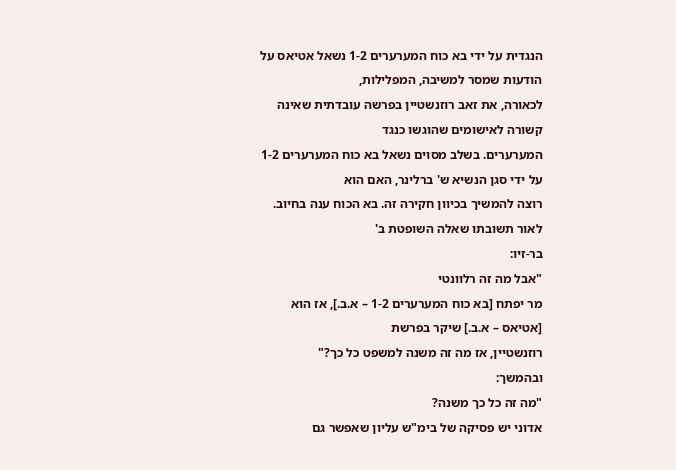הנגדית על ידי בא כוח המערערים 1-2 נשאל אטיאס על הודעות שמסר למשיבה, המפלילות,
לכאורה, את זאב רוזנשטיין בפרשה עובדתית שאינה קשורה לאישומים שהוגשו כנגד
המערערים. בשלב מסוים נשאל בא כוח המערערים 1-2 על ידי סגן הנשיא ש' ברלינר, האם הוא
רוצה להמשיך בכיוון חקירה זה. בא הכוח ענה בחיוב. לאור תשובתו שאלה השופטת ב'
בר-זיו:
"אבל מה זה רלוונטי
מר יפתח [בא כוח המערערים 1-2 – א.ב.], אז הוא [אטיאס – א.ב.] שיקר בפרשת
רוזנשטיין, אז מה זה משנה למשפט כל כך?"
ובהמשך:
"מה זה כל כך משנה?
אדוני יש פסיקה של בימ"ש עליון שאפשר גם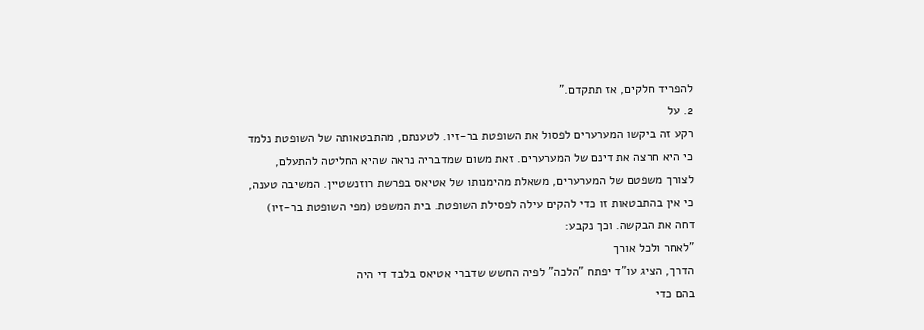להפריד חלקים, אז תתקדם."
2. על
רקע זה ביקשו המערערים לפסול את השופטת בר-זיו. לטענתם, מהתבטאותה של השופטת נלמד
כי היא חרצה את דינם של המערערים. זאת משום שמדבריה נראה שהיא החליטה להתעלם,
לצורך משפטם של המערערים, משאלת מהימנותו של אטיאס בפרשת רוזנשטיין. המשיבה טענה,
כי אין בהתבטאות זו כדי להקים עילה לפסילת השופטת. בית המשפט (מפי השופטת בר-זיו)
דחה את הבקשה. וכך נקבע:
"לאחר ולכל אורך
הדרך, הציג עו"ד יפתח "הלכה" לפיה החשש שדברי אטיאס בלבד די היה
בהם כדי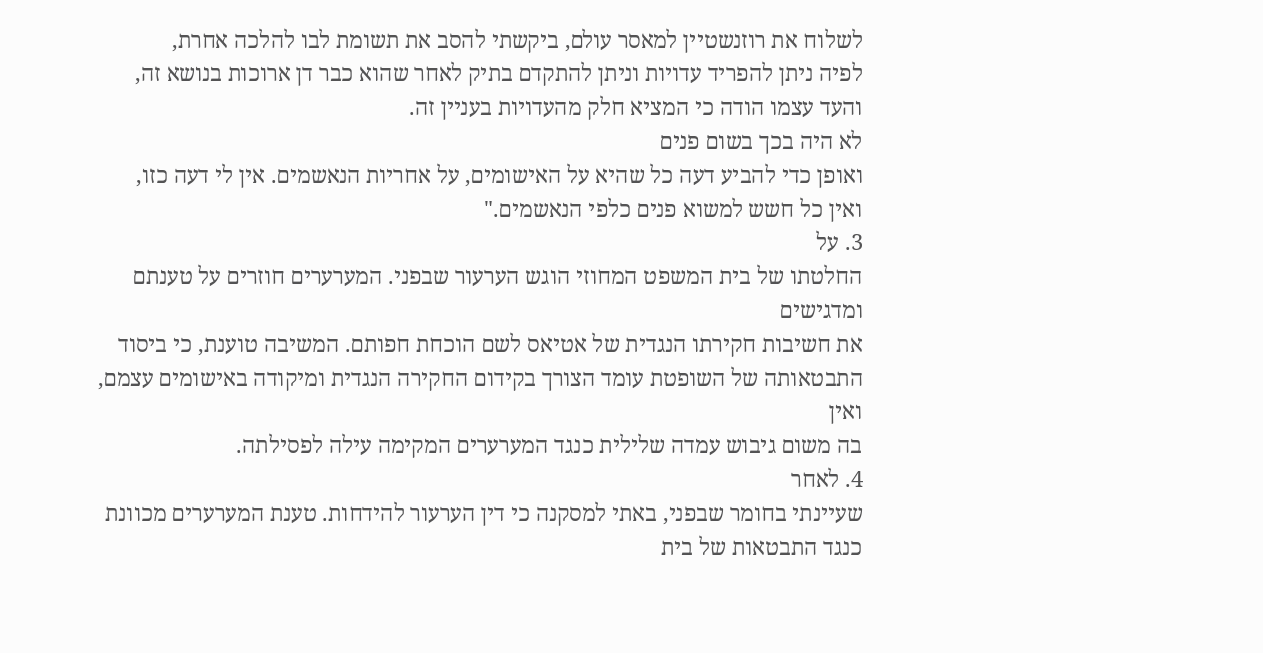לשלוח את רוזנשטיין למאסר עולם, ביקשתי להסב את תשומת לבו להלכה אחרת,
לפיה ניתן להפריד עדויות וניתן להתקדם בתיק לאחר שהוא כבר דן ארוכות בנושא זה,
והעד עצמו הודה כי המציא חלק מהעדויות בעניין זה.
לא היה בכך בשום פנים
ואופן כדי להביע דעה כל שהיא על האישומים, על אחריות הנאשמים. אין לי דעה כזו,
ואין כל חשש למשוא פנים כלפי הנאשמים."
3. על
החלטתו של בית המשפט המחוזי הוגש הערעור שבפני. המערערים חוזרים על טענתם ומדגישים
את חשיבות חקירתו הנגדית של אטיאס לשם הוכחת חפותם. המשיבה טוענת, כי ביסוד
התבטאותה של השופטת עומד הצורך בקידום החקירה הנגדית ומיקודה באישומים עצמם, ואין
בה משום גיבוש עמדה שלילית כנגד המערערים המקימה עילה לפסילתה.
4. לאחר
שעיינתי בחומר שבפני, באתי למסקנה כי דין הערעור להידחות. טענת המערערים מכוונת
כנגד התבטאות של בית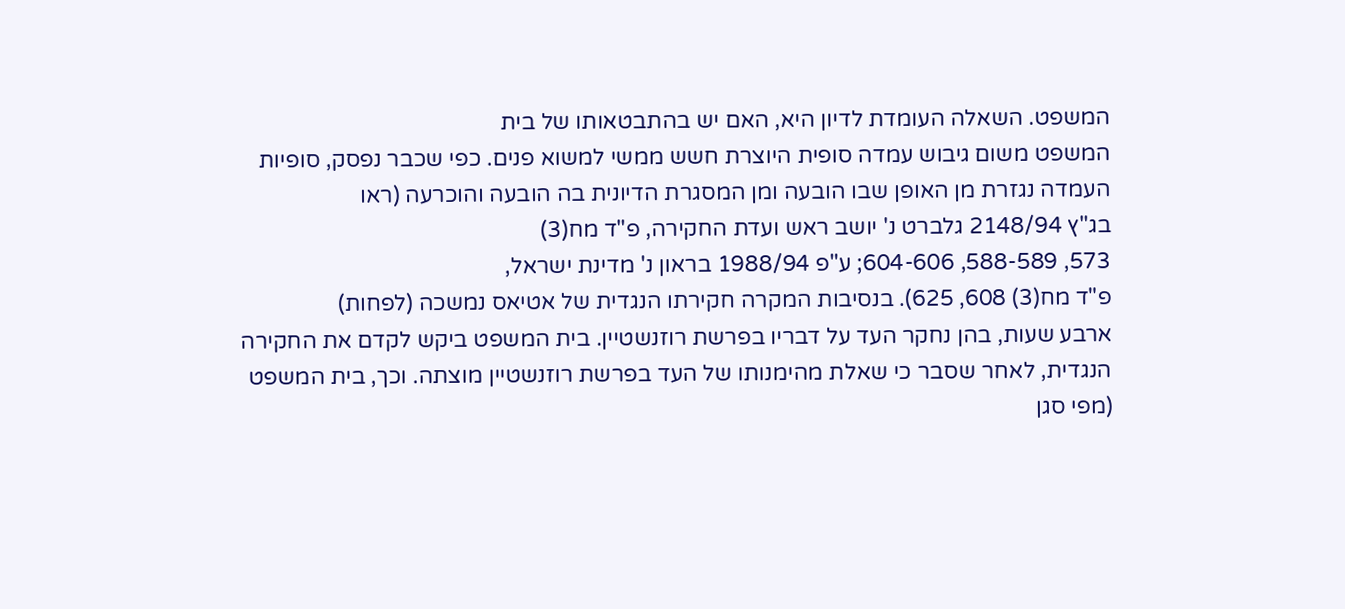המשפט. השאלה העומדת לדיון היא, האם יש בהתבטאותו של בית
המשפט משום גיבוש עמדה סופית היוצרת חשש ממשי למשוא פנים. כפי שכבר נפסק, סופיות
העמדה נגזרת מן האופן שבו הובעה ומן המסגרת הדיונית בה הובעה והוכרעה (ראו
בג"ץ 2148/94 גלברט נ' יושב ראש ועדת החקירה, פ"ד מח(3)
573, 588-589, 604-606; ע"פ 1988/94 בראון נ' מדינת ישראל,
פ"ד מח(3) 608, 625). בנסיבות המקרה חקירתו הנגדית של אטיאס נמשכה (לפחות)
ארבע שעות, בהן נחקר העד על דבריו בפרשת רוזנשטיין. בית המשפט ביקש לקדם את החקירה
הנגדית, לאחר שסבר כי שאלת מהימנותו של העד בפרשת רוזנשטיין מוצתה. וכך, בית המשפט
(מפי סגן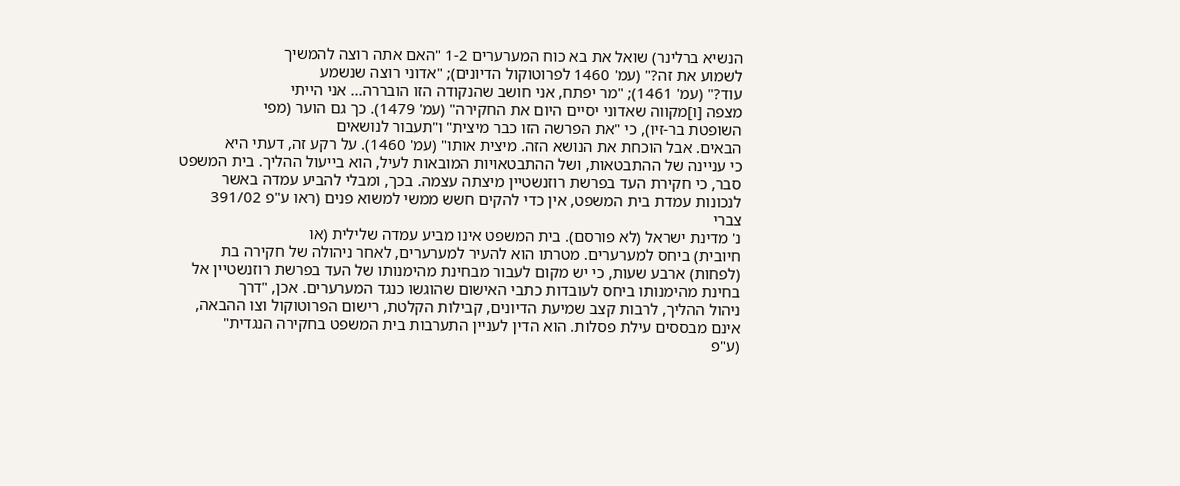הנשיא ברלינר) שואל את בא כוח המערערים 1-2 "האם אתה רוצה להמשיך
לשמוע את זה?" (עמ' 1460 לפרוטוקול הדיונים); "אדוני רוצה שנשמע
עוד?" (עמ' 1461); "מר יפתח, אני חושב שהנקודה הזו הובררה... אני הייתי
מצפה [ו]מקווה שאדוני יסיים היום את החקירה" (עמ' 1479). כך גם הוער (מפי
השופטת בר-זיו), כי "את הפרשה הזו כבר מיצית" ו"תעבור לנושאים
הבאים. אבל הוכחת את הנושא הזה. מיצית אותו" (עמ' 1460). על רקע זה, דעתי היא
כי עניינה של ההתבטאות, ושל ההתבטאויות המובאות לעיל, הוא בייעול ההליך. בית המשפט
סבר, כי חקירת העד בפרשת רוזנשטיין מיצתה עצמה. בכך, ומבלי להביע עמדה באשר
לנכונות עמדת בית המשפט, אין כדי להקים חשש ממשי למשוא פנים (ראו ע"פ 391/02
צברי
נ' מדינת ישראל (לא פורסם). בית המשפט אינו מביע עמדה שלילית (או
חיובית) ביחס למערערים. מטרתו הוא להעיר למערערים, לאחר ניהולה של חקירה בת
(לפחות) ארבע שעות, כי יש מקום לעבור מבחינת מהימנותו של העד בפרשת רוזנשטיין אל
בחינת מהימנותו ביחס לעובדות כתבי האישום שהוגשו כנגד המערערים. אכן, "דרך
ניהול ההליך, לרבות קצב שמיעת הדיונים, קבילות הקלטת, רישום הפרוטוקול וצו ההבאה,
אינם מבססים עילת פסלות. הוא הדין לעניין התערבות בית המשפט בחקירה הנגדית"
(ע"פ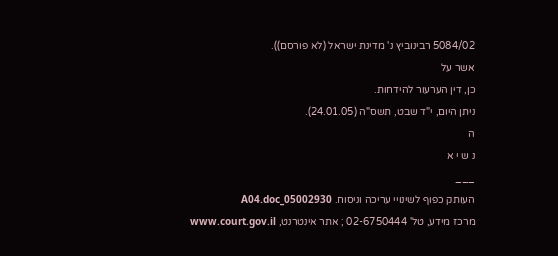5084/02 רבינוביץ נ' מדינת ישראל (לא פורסם)).
אשר על
כן, דין הערעור להידחות.
ניתן היום, י"ד שבט, תשס"ה (24.01.05).
ה
נ ש י א
___
העותק כפוף לשינויי עריכה וניסוח. 05002930_A04.doc
מרכז מידע, טל' 02-6750444 ; אתר אינטרנט, www.court.gov.il